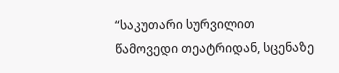“საკუთარი სურვილით წამოვედი თეატრიდან, სცენაზე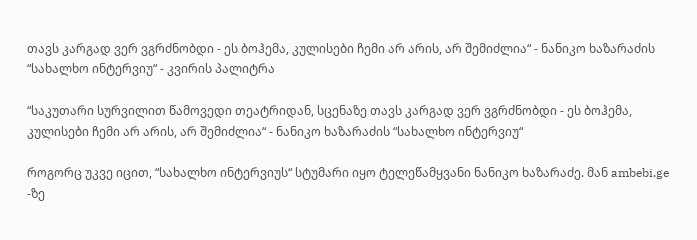თავს კარგად ვერ ვგრძნობდი - ეს ბოჰემა, კულისები ჩემი არ არის, არ შემიძლია“ - ნანიკო ხაზარაძის “სახალხო ინტერვიუ“ - კვირის პალიტრა

“საკუთარი სურვილით წამოვედი თეატრიდან, სცენაზე თავს კარგად ვერ ვგრძნობდი - ეს ბოჰემა, კულისები ჩემი არ არის, არ შემიძლია“ - ნანიკო ხაზარაძის “სახალხო ინტერვიუ“

როგორც უკვე იცით, “სახალხო ინტერვიუს“ სტუმარი იყო ტელეწამყვანი ნანიკო ხაზარაძე. მან ambebi.ge -ზე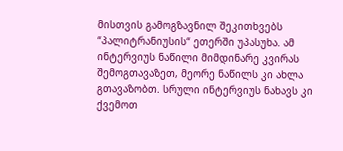მისთვის გამოგზავნილ შეკითხვებს “პალიტრანიუსის“ ეთერში უპასუხა. ამ ინტერვიუს ნაწილი მიმდინარე კვირას შემოგთავაზეთ, მეორე ნაწილს კი ახლა გთავაზობთ. სრული ინტერვიუს ნახავს კი ქვემოთ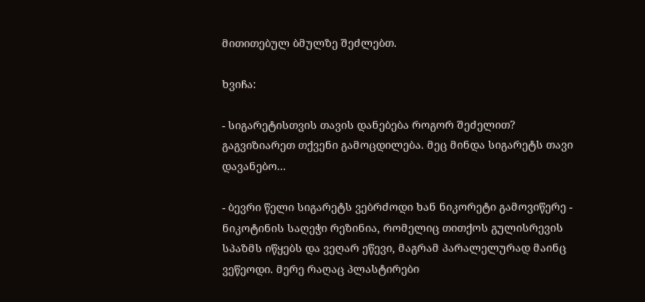მითითებულ ბმულზე შეძლებთ.

ხვიჩა:

- სიგარეტისთვის თავის დანებება როგორ შეძელით? გაგვიზიარეთ თქვენი გამოცდილება. მეც მინდა სიგარეტს თავი დავანებო...

- ბევრი წელი სიგარეტს ვებრძოდი ხან ნიკორეტი გამოვიწერე - ნიკოტინის საღეჭი რეზინია, რომელიც თითქოს გულისრევის სპაზმს იწყებს და ვეღარ ეწევი, მაგრამ პარალელურად მაინც ვეწეოდი. მერე რაღაც პლასტირები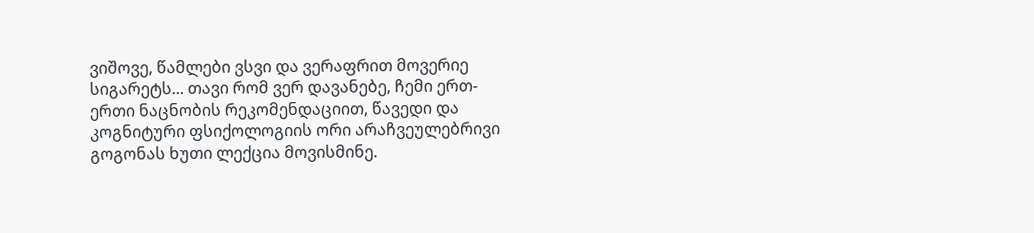ვიშოვე, წამლები ვსვი და ვერაფრით მოვერიე სიგარეტს... თავი რომ ვერ დავანებე, ჩემი ერთ-ერთი ნაცნობის რეკომენდაციით, წავედი და კოგნიტური ფსიქოლოგიის ორი არაჩვეულებრივი გოგონას ხუთი ლექცია მოვისმინე.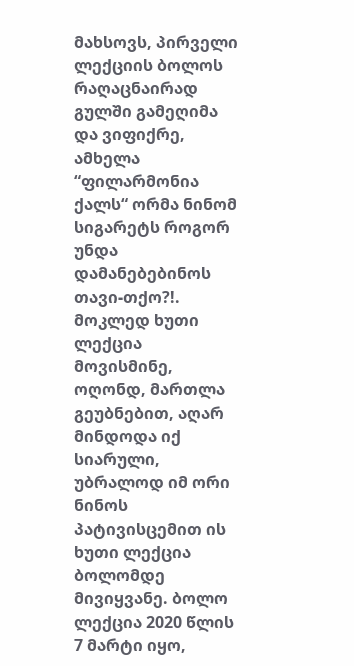მახსოვს, პირველი ლექციის ბოლოს რაღაცნაირად გულში გამეღიმა და ვიფიქრე, ამხელა “ფილარმონია ქალს“ ორმა ნინომ სიგარეტს როგორ უნდა დამანებებინოს თავი-თქო?!. მოკლედ ხუთი ლექცია მოვისმინე, ოღონდ, მართლა გეუბნებით, აღარ მინდოდა იქ სიარული, უბრალოდ იმ ორი ნინოს პატივისცემით ის ხუთი ლექცია ბოლომდე მივიყვანე. ბოლო ლექცია 2020 წლის 7 მარტი იყო,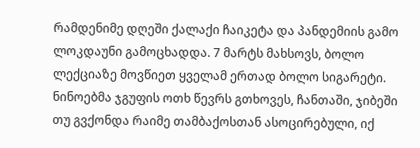რამდენიმე დღეში ქალაქი ჩაიკეტა და პანდემიის გამო ლოკდაუნი გამოცხადდა. 7 მარტს მახსოვს, ბოლო ლექციაზე მოვწიეთ ყველამ ერთად ბოლო სიგარეტი. ნინოებმა ჯგუფის ოთხ წევრს გთხოვეს, ჩანთაში, ჯიბეში თუ გვქონდა რაიმე თამბაქოსთან ასოცირებული, იქ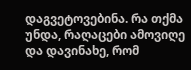დაგვეტოვებინა. რა თქმა უნდა, რაღაცები ამოვიღე და დავინახე, რომ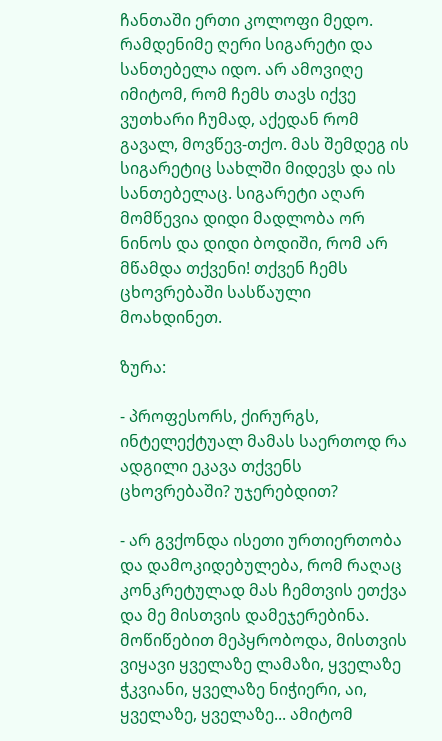ჩანთაში ერთი კოლოფი მედო. რამდენიმე ღერი სიგარეტი და სანთებელა იდო. არ ამოვიღე იმიტომ, რომ ჩემს თავს იქვე ვუთხარი ჩუმად, აქედან რომ გავალ, მოვწევ-თქო. მას შემდეგ ის სიგარეტიც სახლში მიდევს და ის სანთებელაც. სიგარეტი აღარ მომწევია დიდი მადლობა ორ ნინოს და დიდი ბოდიში, რომ არ მწამდა თქვენი! თქვენ ჩემს ცხოვრებაში სასწაული მოახდინეთ.

ზურა:

- პროფესორს, ქირურგს, ინტელექტუალ მამას საერთოდ რა ადგილი ეკავა თქვენს ცხოვრებაში? უჯერებდით?

- არ გვქონდა ისეთი ურთიერთობა და დამოკიდებულება, რომ რაღაც კონკრეტულად მას ჩემთვის ეთქვა და მე მისთვის დამეჯერებინა. მოწიწებით მეპყრობოდა, მისთვის ვიყავი ყველაზე ლამაზი, ყველაზე ჭკვიანი, ყველაზე ნიჭიერი, აი, ყველაზე, ყველაზე... ამიტომ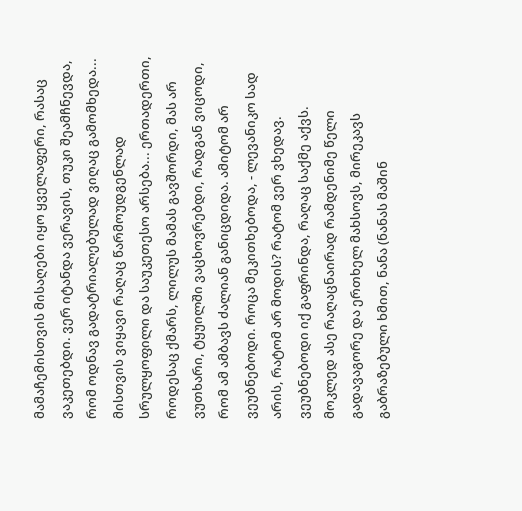მამაჩემისთვის მისაღები იყო ყველაფერი, რასაც ვაკეთებდი. ვერ იტანდა ვერავის, თუკი შეამჩნევდა, რომ ოდნავ გადატრიალებულად ვიღაც გამომხედა... მისთვის ვიყავი რაღაც წარმოუდგენლად სრულყოფილი და საუკეთესო არსება... ერთადერთი, როდესაც ქმარს, ლილუს მამას გავშორდი, მას არ ვუთხარი, ტყუილში ვაცხოვრებდი, რადგან ვიცოდი, რომ ამ ამბავს ძალიან განიცდიდა. ამიტომ არ ვეუბნებოდი. როცა მეკითხებოდა, - ლევანიკო სად არის, რატომ არ მოდის? რატომ ვერ ვხედავ. ვეუბნებოდი იქ გაფრინდა, რაღაც საქმე აქვს. მოკლედ ასე რაღაცნაირად რამდენიმე წელი გადავაგორე და ერთხელ მახსოვს, მირეკავს გაბრაზებული ხმით, ნანა (ნანას მაშინ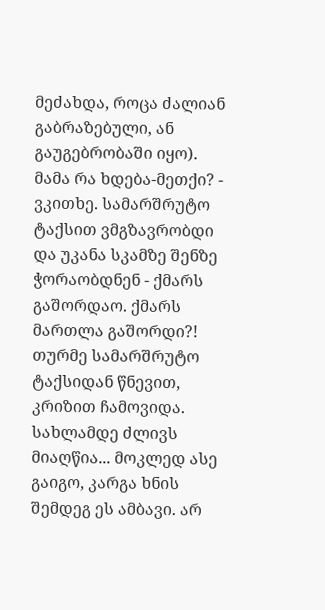მეძახდა, როცა ძალიან გაბრაზებული, ან გაუგებრობაში იყო). მამა რა ხდება-მეთქი? - ვკითხე. სამარშრუტო ტაქსით ვმგზავრობდი და უკანა სკამზე შენზე ჭორაობდნენ - ქმარს გაშორდაო. ქმარს მართლა გაშორდი?! თურმე სამარშრუტო ტაქსიდან წნევით, კრიზით ჩამოვიდა. სახლამდე ძლივს მიაღწია... მოკლედ ასე გაიგო, კარგა ხნის შემდეგ ეს ამბავი. არ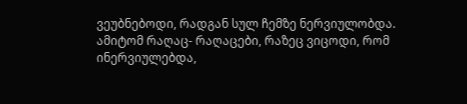ვეუბნებოდი, რადგან სულ ჩემზე ნერვიულობდა. ამიტომ რაღაც- რაღაცები, რაზეც ვიცოდი, რომ ინერვიულებდა,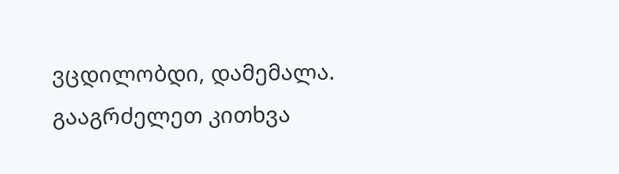ვცდილობდი, დამემალა. გააგრძელეთ კითხვა